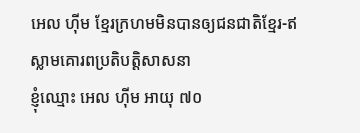អេល ហ៊ីម ខ្មែរក្រហមមិនបានឲ្យជនជាតិខ្មែរ-ឥស្លាមគោរពប្រតិបត្តិសាសនា
ខ្ញុំឈ្មោះ អេល ហ៊ីម អាយុ ៧០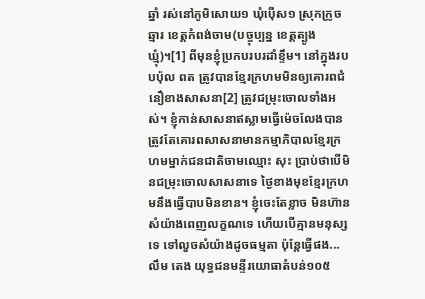ឆ្នាំ រស់នៅភូមិសោយ១ ឃុំប៉ើស១ ស្រុកក្រូចឆ្មារ ខេត្តកំពង់ចាម(បច្ចុប្បន្ន ខេត្តត្បូងឃ្មុំ)។[1] ពីមុនខ្ញុំប្រកបរបរដាំខ្ទឹម។ នៅក្នុងរបបប៉ុល ពត ត្រូវបានខ្មែរក្រហមមិនឲ្យគោរពជំនឿខាងសាសនា[2] ត្រូវជម្រុះចោលទាំងអស់។ ខ្ញុំកាន់សាសនាឥស្លាមធ្វើម៉េចលែងបាន ត្រូវតែគោរពសាសនាមានកម្មាភិបាលខ្មែរក្រហមម្នាក់ជនជាតិចាមឈ្មោះ សុះ ប្រាប់ថាបើមិនជម្រុះចោលសាសនាទេ ថ្ងៃខាងមុខខ្មែរក្រហមនឹងធ្វើបាបមិនខាន។ ខ្ញុំចេះតែខ្លាច មិនហ៊ានសំយ៉ាងពេញលក្ខណទេ ហើយបើគ្មានមនុស្សទេ ទៅលួចសំយ៉ាងដូចធម្មតា ប៉ុន្តែធ្វើផង...
លឹម តេង យុទ្ធជនមន្ទីរយោធាតំបន់១០៥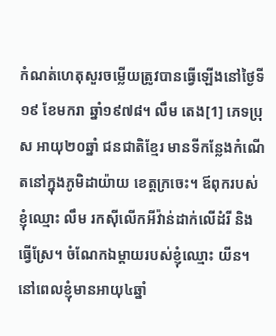កំណត់ហេតុសួរចម្លើយត្រូវបានធ្វើឡើងនៅថ្ងៃទី១៩ ខែមករា ឆ្នាំ១៩៧៨។ លឹម តេង[1] ភេទប្រុស អាយុ២០ឆ្នាំ ជនជាតិខ្មែរ មានទីកន្លែងកំណើតនៅក្នុងភូមិដាយ៉ាយ ខេត្ដក្រចេះ។ ឪពុករបស់ខ្ញុំឈ្មោះ លឹម រកស៊ីលើកអីវ៉ាន់ដាក់លើដំរី និងធ្វើស្រែ។ ចំណែកឯម្ដាយរបស់ខ្ញុំឈ្មោះ យីន។ នៅពេលខ្ញុំមានអាយុ៤ឆ្នាំ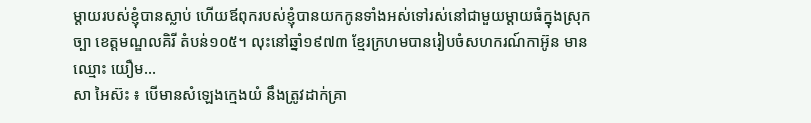ម្ដាយរបស់ខ្ញុំបានស្លាប់ ហើយឪពុករបស់ខ្ញុំបានយកកូនទាំងអស់ទៅរស់នៅជាមួយម្ដាយធំក្នុងស្រុកច្បា ខេត្ដមណ្ឌលគិរី តំបន់១០៥។ លុះនៅឆ្នាំ១៩៧៣ ខ្មែរក្រហមបានរៀបចំសហករណ៍កាអ៊ូន មានឈ្មោះ យឿម...
សា អៃស៊ះ ៖ បើមានសំឡេងក្មេងយំ នឹងត្រូវដាក់គ្រា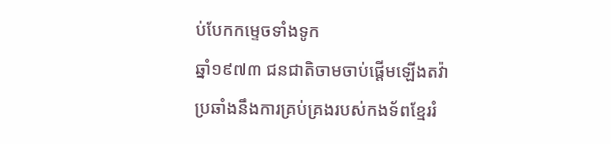ប់បែកកម្ទេចទាំងទូក
ឆ្នាំ១៩៧៣ ជនជាតិចាមចាប់ផ្ដើមឡើងតវ៉ាប្រឆាំងនឹងការគ្រប់គ្រងរបស់កងទ័ពខ្មែររំ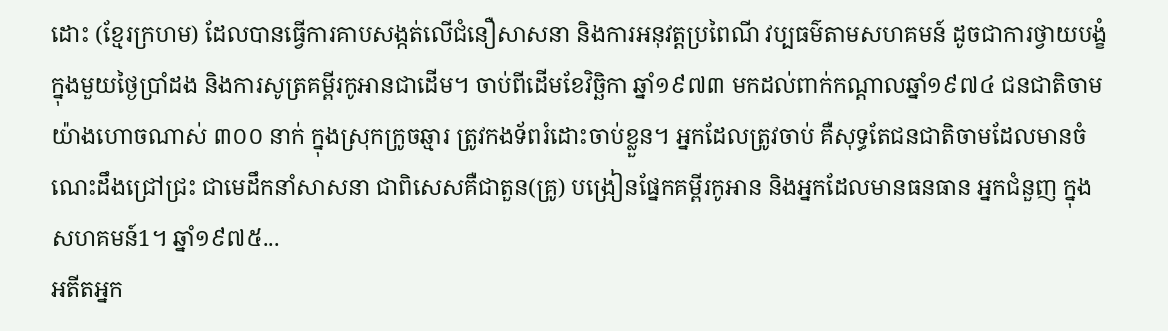ដោះ (ខ្មែរក្រហម) ដែលបានធ្វើការគាបសង្កត់លើជំនឿសាសនា និងការអនុវត្តប្រពៃណី វប្បធម៌តាមសហគមន៍ ដូចជាការថ្វាយបង្ខំក្នុងមួយថ្ងៃប្រាំដង និងការសូត្រគម្ពីរកូអានជាដើម។ ចាប់ពីដើមខែវិច្ឆិកា ឆ្នាំ១៩៧៣ មកដល់ពាក់កណ្ដាលឆ្នាំ១៩៧៤ ជនជាតិចាមយ៉ាងហោចណាស់ ៣០០ នាក់ ក្នុងស្រុកក្រូចឆ្មារ ត្រូវកងទ័ពរំដោះចាប់ខ្លួន។ អ្នកដែលត្រូវចាប់ គឺសុទ្ធតែជនជាតិចាមដែលមានចំណេះដឹងជ្រៅជ្រះ ជាមេដឹកនាំសាសនា ជាពិសេសគឺជាតួន(គ្រូ) បង្រៀនផ្នែកគម្ពីរកូអាន និងអ្នកដែលមានធនធាន អ្នកជំនួញ ក្នុងសហគមន៍1។ ឆ្នាំ១៩៧៥...
អតីតអ្នក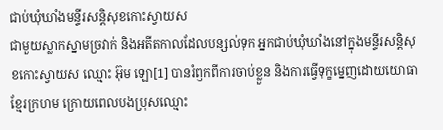ជាប់ឃុំឃាំងមន្ទីរសន្តិសុខកោះស្វាយស
ជាមួយស្លាកស្នាមច្រវាក់ និងអតីតកាលដែលបន្សល់ទុក អ្នកជាប់ឃុំឃាំងនៅក្នុងមន្ទីរសន្តិសុខកោះស្វាយស ឈ្មោះ អ៊ុម ឡោ[1] បានរំឭកពីការចាប់ខ្លួន និងការធ្វើទុក្ខម្នេញដោយយោធាខ្មែរក្រហម ក្រោយពេលបងប្រុសឈ្មោះ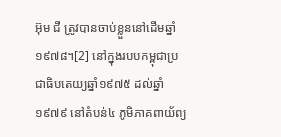អ៊ុម ជី ត្រូវបានចាប់ខ្លួននៅដើមឆ្នាំ១៩៧៨។[2] នៅក្នុងរបបកម្ពុជាប្រជាធិបតេយ្យឆ្នាំ១៩៧៥ ដល់ឆ្នាំ១៩៧៩ នៅតំបន់៤ ភូមិភាគពាយ័ព្យ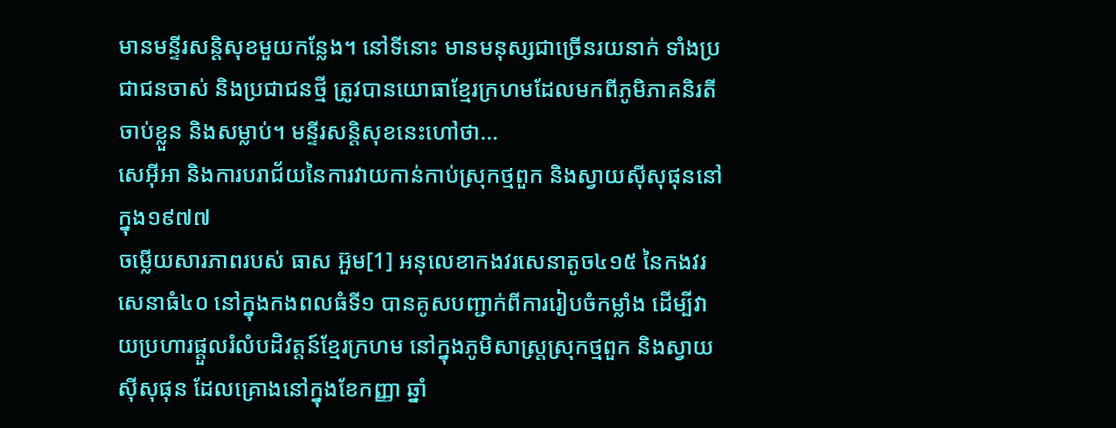មានមន្ទីរសន្តិសុខមួយកន្លែង។ នៅទីនោះ មានមនុស្សជាច្រើនរយនាក់ ទាំងប្រជាជនចាស់ និងប្រជាជនថ្មី ត្រូវបានយោធាខ្មែរក្រហមដែលមកពីភូមិភាគនិរតី ចាប់ខ្លួន និងសម្លាប់។ មន្ទីរសន្តិសុខនេះហៅថា...
សេអ៊ីអា និងការបរាជ័យនៃការវាយកាន់កាប់ស្រុកថ្មពួក និងស្វាយស៊ីសុផុននៅក្នុង១៩៧៧
ចម្លើយសារភាពរបស់ ធាស អ៊ួម[1] អនុលេខាកងវរសេនាតូច៤១៥ នៃកងវរសេនាធំ៤០ នៅក្នុងកងពលធំទី១ បានគូសបញ្ជាក់ពីការរៀបចំកម្លាំង ដើម្បីវាយប្រហារផ្តួលរំលំបដិវត្តន៍ខ្មែរក្រហម នៅក្នុងភូមិសាស្ត្រស្រុកថ្មពួក និងស្វាយស៊ីសុផុន ដែលគ្រោងនៅក្នុងខែកញ្ញា ឆ្នាំ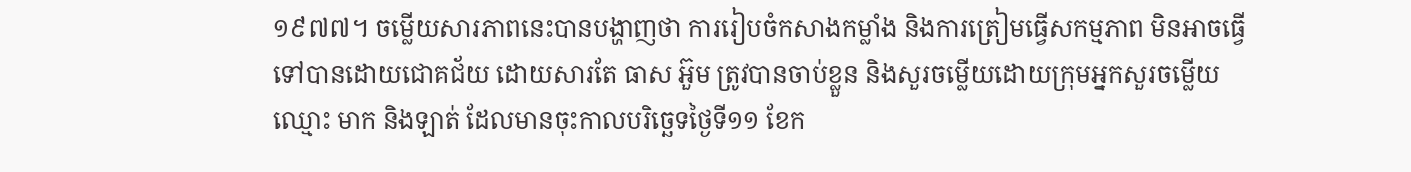១៩៧៧។ ចម្លើយសារភាពនេះបានបង្ហាញថា ការរៀបចំកសាងកម្លាំង និងការត្រៀមធ្វើសកម្មភាព មិនអាចធ្វើទៅបានដោយជោគជ័យ ដោយសារតែ ធាស អ៊ួម ត្រូវបានចាប់ខ្លួន និងសួរចម្លើយដោយក្រុមអ្នកសួរចម្លើយឈ្មោះ មាក និងឡាត់ ដែលមានចុះកាលបរិច្ឆេទថ្ងៃទី១១ ខែក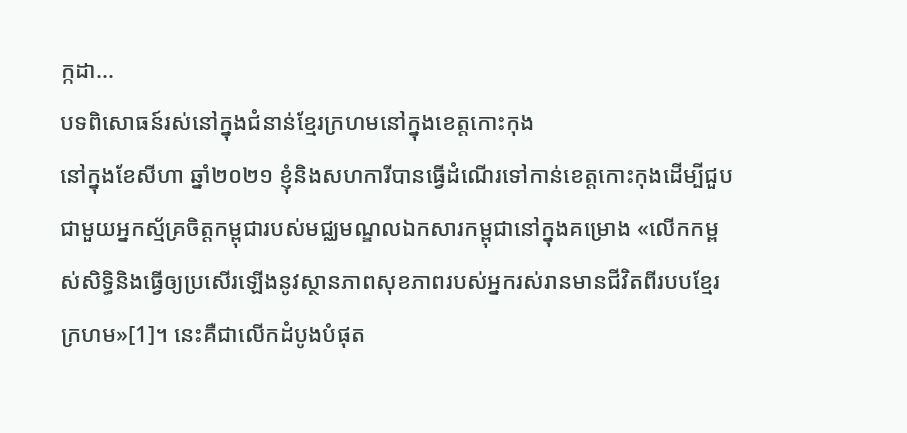ក្កដា...
បទពិសោធន៍រស់នៅក្នុងជំនាន់ខ្មែរក្រហមនៅក្នុងខេត្តកោះកុង
នៅក្នុងខែសីហា ឆ្នាំ២០២១ ខ្ញុំនិងសហការីបានធ្វើដំណើរទៅកាន់ខេត្តកោះកុងដើម្បីជួបជាមួយអ្នកស្ម័គ្រចិត្តកម្ពុជារបស់មជ្ឈមណ្ឌលឯកសារកម្ពុជានៅក្នុងគម្រោង «លើកកម្ពស់សិទ្ធិនិងធ្វើឲ្យប្រសើរឡើងនូវស្ថានភាពសុខភាពរបស់អ្នករស់រានមានជីវិតពីរបបខ្មែរក្រហម»[1]។ នេះគឺជាលើកដំបូងបំផុត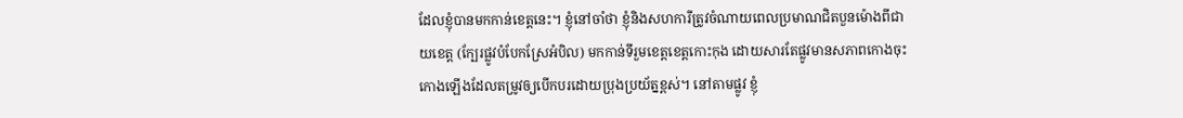ដែលខ្ញុំបានមកកាន់ខេត្តនេះ។ ខ្ញុំនៅចាំថា ខ្ញុំនិងសហការីត្រូវចំណាយពេលប្រមាណជិតបួនម៉ោងពីជាយខេត្ត (ក្បែរផ្លូវបំបែកស្រែអំបិល) មកកាន់ទីរួមខេត្តខេត្តកោះកុង ដោយសារតែផ្លូវមានសភាពកោងចុះកោងឡើងដែលតម្រូវឲ្យបើកបរដោយប្រុងប្រយ័ត្នខ្ពស់។ នៅតាមផ្លូវ ខ្ញុំ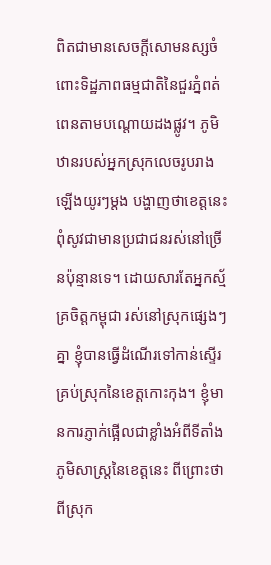ពិតជាមានសេចក្តីសោមនស្សចំពោះទិដ្ឋភាពធម្មជាតិនៃជួរភ្នំពត់ពេនតាមបណ្តោយដងផ្លូវ។ ភូមិឋានរបស់អ្នកស្រុកលេចរូបរាងឡើងយូរៗម្តង បង្ហាញថាខេត្តនេះពុំសូវជាមានប្រជាជនរស់នៅច្រើនប៉ុន្មានទេ។ ដោយសារតែអ្នកស្ម័គ្រចិត្តកម្ពុជា រស់នៅស្រុកផ្សេងៗគ្នា ខ្ញុំបានធ្វើដំណើរទៅកាន់ស្ទើរគ្រប់ស្រុកនៃខេត្តកោះកុង។ ខ្ញុំមានការភ្ញាក់ផ្អើលជាខ្លាំងអំពីទីតាំងភូមិសាស្ត្រនៃខេត្តនេះ ពីព្រោះថាពីស្រុក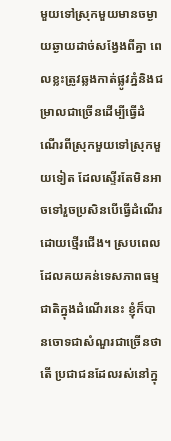មួយទៅស្រុកមួយមានចម្ងាយឆ្ងាយដាច់សង្វែងពីគ្នា ពេលខ្លះត្រូវឆ្លងកាត់ផ្លូវភ្នំនិងជម្រាលជាច្រើនដើម្បីធ្វើដំណើរពីស្រុកមួយទៅស្រុកមួយទៀត ដែលស្ទើរតែមិនអាចទៅរួចប្រសិនបើធ្វើដំណើរដោយថ្មើរជើង។ ស្របពេលដែលគយគន់ទេសភាពធម្មជាតិក្នុងដំណើរនេះ ខ្ញុំក៏បានចោទជាសំណួរជាច្រើនថាតើ ប្រជាជនដែលរស់នៅក្នុ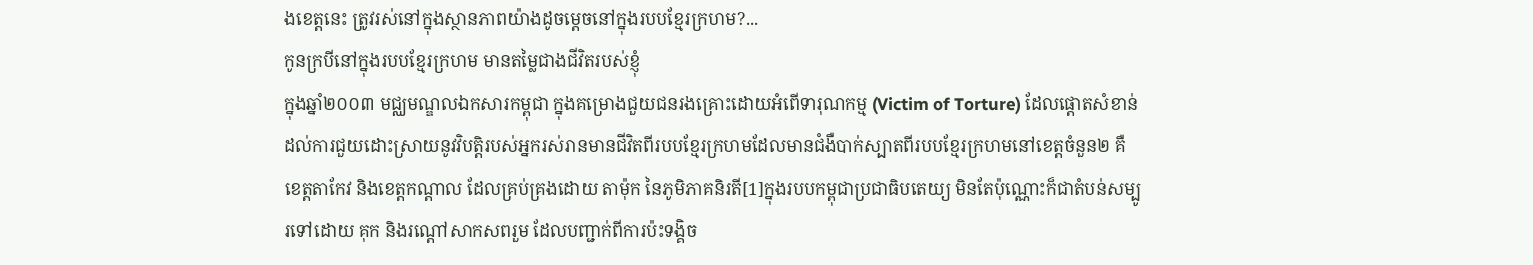ងខេត្តនេះ ត្រូវរស់នៅក្នុងស្ថានភាពយ៉ាងដូចម្តេចនៅក្នុងរបបខ្មែរក្រហម?...
កូនក្របីនៅក្នុងរបបខ្មែរក្រហម មានតម្លៃជាងជីវិតរបស់ខ្ញុំ
ក្នុងឆ្នាំ២០០៣ មជ្ឈមណ្ឌលឯកសារកម្ពុជា ក្នុងគម្រោងជួយជនរងគ្រោះដោយអំពើទារុណកម្ម (Victim of Torture) ដែលផ្តោតសំខាន់ដល់ការជួយដោះស្រាយនូវវិបត្តិរបស់អ្នករស់រានមានជីវិតពីរបបខ្មែរក្រហមដែលមានជំងឺបាក់ស្បាតពីរបបខ្មែរក្រហមនៅខេត្តចំនួន២ គឺខេត្តតាកែវ និងខេត្តកណ្តាល ដែលគ្រប់គ្រងដោយ តាម៉ុក នៃភូមិភាគនិរតី[1]ក្នុងរបបកម្ពុជាប្រជាធិបតេយ្យ មិនតែប៉ុណ្ណោះក៏ជាតំបន់សម្បូរទៅដោយ គុក និងរណ្តៅសាកសពរួម ដែលបញ្ជាក់ពីការប៉ះទង្គិច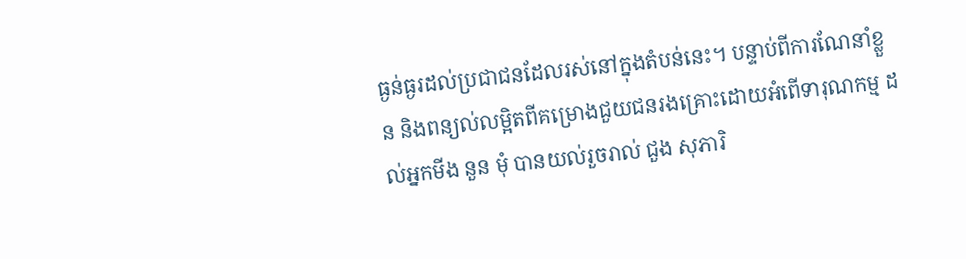ធ្ងន់ធ្ងរដល់ប្រជាជនដែលរស់នៅក្នុងតំបន់នេះ។ បន្ទាប់ពីការណែនាំខ្លួន និងពន្យល់លម្អិតពីគម្រោងជួយជនរងគ្រោះដោយអំពើទារុណកម្ម ដល់អ្នកមីង នួន មុំ បានយល់រួចរាល់ ជួង សុភារិ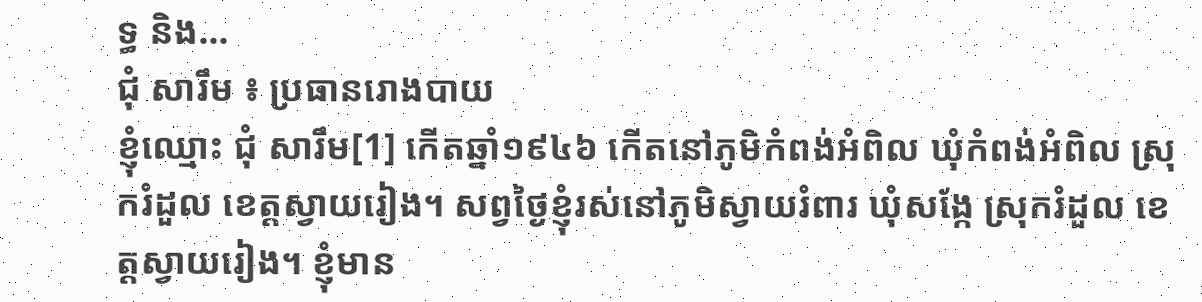ទ្ធ និង...
ជុំ សារឹម ៖ ប្រធានរោងបាយ
ខ្ញុំឈ្មោះ ជុំ សារឹម[1] កើតឆ្នាំ១៩៤៦ កើតនៅភូមិកំពង់អំពិល ឃុំកំពង់អំពិល ស្រុករំដួល ខេត្តស្វាយរៀង។ សព្វថ្ងៃខ្ញុំរស់នៅភូមិស្វាយរំពារ ឃុំសង្កែ ស្រុករំដួល ខេត្តស្វាយរៀង។ ខ្ញុំមាន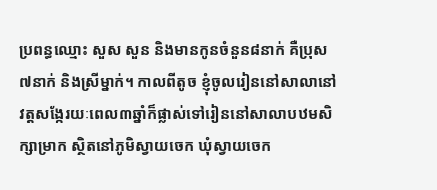ប្រពន្ធឈ្មោះ សួស សួន និងមានកូនចំនួន៨នាក់ គឺប្រុស៧នាក់ និងស្រីម្នាក់។ កាលពីតូច ខ្ញុំចូលរៀននៅសាលានៅវត្តសង្កែរយៈពេល៣ឆ្នាំក៏ផ្លាស់ទៅរៀននៅសាលាបឋមសិក្សាម្រាក ស្ថិតនៅភូមិស្វាយចេក ឃុំស្វាយចេក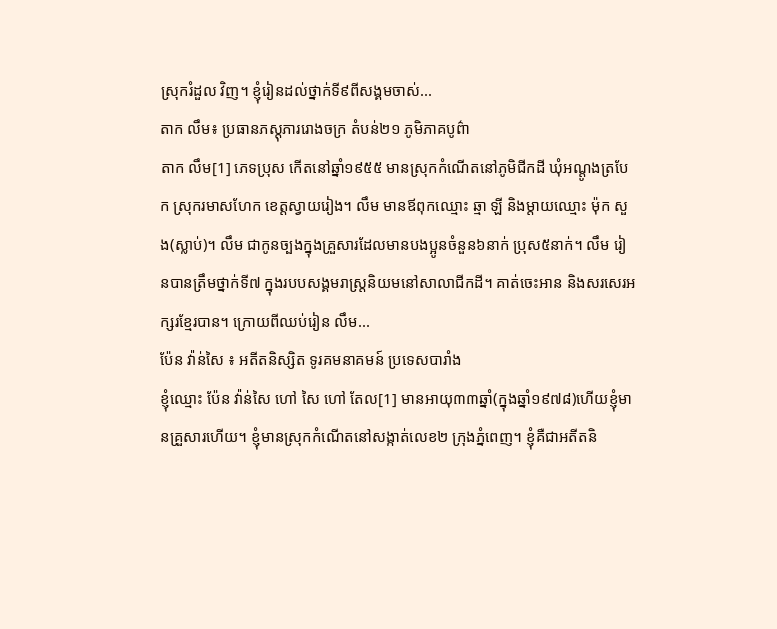ស្រុករំដួល វិញ។ ខ្ញុំរៀនដល់ថ្នាក់ទី៩ពីសង្គមចាស់...
តាក លឹម៖ ប្រធានភស្តុភាររោងចក្រ តំបន់២១ ភូមិភាគបូព៌ា
តាក លឹម[1] ភេទប្រុស កើតនៅឆ្នាំ១៩៥៥ មានស្រុកកំណើតនៅភូមិជីកដី ឃុំអណ្តូងត្របែក ស្រុករមាសហែក ខេត្តស្វាយរៀង។ លឹម មានឪពុកឈ្មោះ ឆ្មា ឡី និងម្តាយឈ្មោះ ម៉ុក សួង(ស្លាប់)។ លឹម ជាកូនច្បងក្នុងគ្រួសារដែលមានបងប្អូនចំនួន៦នាក់ ប្រុស៥នាក់។ លឹម រៀនបានត្រឹមថ្នាក់ទី៧ ក្នុងរបបសង្គមរាស្រ្តនិយមនៅសាលាជីកដី។ គាត់ចេះអាន និងសរសេរអក្សរខ្មែរបាន។ ក្រោយពីឈប់រៀន លឹម...
ប៉ែន វ៉ាន់សៃ ៖ អតីតនិស្សិត ទូរគមនាគមន៍ ប្រទេសបារាំង
ខ្ញុំឈ្មោះ ប៉ែន វ៉ាន់សៃ ហៅ សៃ ហៅ តែល[1] មានអាយុ៣៣ឆ្នាំ(ក្នុងឆ្នាំ១៩៧៨)ហើយខ្ញុំមានគ្រួសារហើយ។ ខ្ញុំមានស្រុកកំណើតនៅសង្កាត់លេខ២ ក្រុងភ្នំពេញ។ ខ្ញុំគឺជាអតីតនិ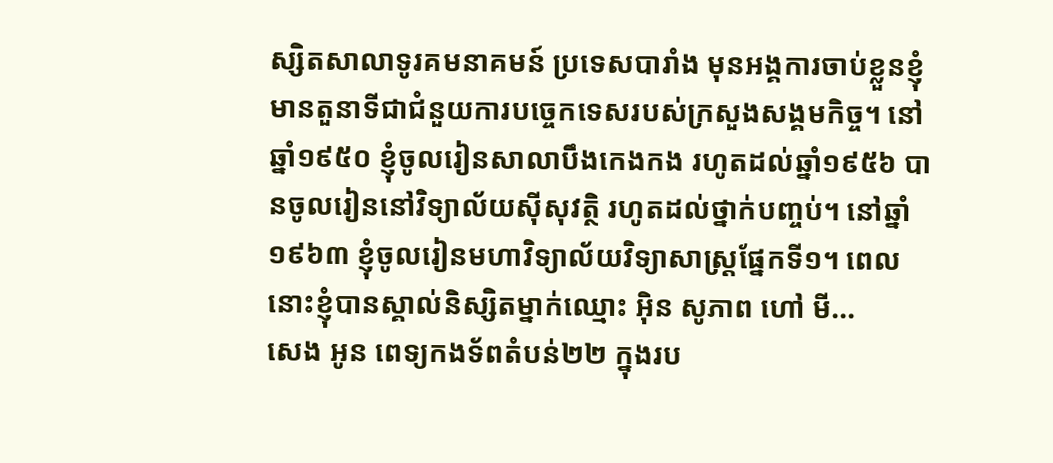ស្សិតសាលាទូរគមនាគមន៍ ប្រទេសបារាំង មុនអង្គការចាប់ខ្លួនខ្ញុំមានតួនាទីជាជំនួយការបច្ចេកទេសរបស់ក្រសួងសង្គមកិច្ច។ នៅឆ្នាំ១៩៥០ ខ្ញុំចូលរៀនសាលាបឹងកេងកង រហូតដល់ឆ្នាំ១៩៥៦ បានចូលរៀននៅវិទ្យាល័យស៊ីសុវត្ថិ រហូតដល់ថ្នាក់បញ្ចប់។ នៅឆ្នាំ១៩៦៣ ខ្ញុំចូលរៀនមហាវិទ្យាល័យវិទ្យាសាស្រ្តផ្នែកទី១។ ពេលនោះខ្ញុំបានស្គាល់និស្សិតម្នាក់ឈ្មោះ អ៊ិន សូភាព ហៅ មី...
សេង អូន ពេទ្យកងទ័ពតំបន់២២ ក្នុងរប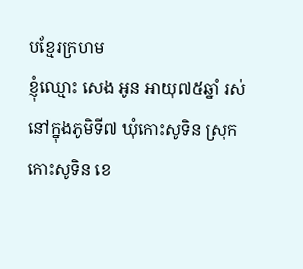បខ្មែរក្រហម
ខ្ញុំឈ្មោះ សេង អូន អាយុ៧៥ឆ្នាំ រស់នៅក្នុងភូមិទី៧ ឃុំកោះសូទិន ស្រុកកោះសូទិន ខេ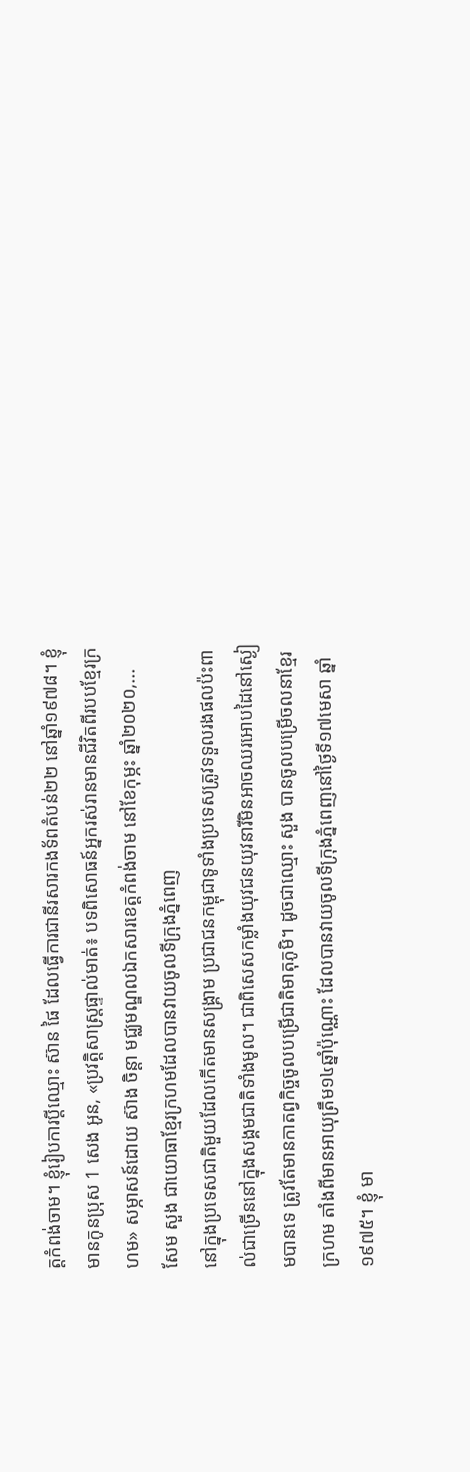ត្តកំពង់ចាម។ ខ្ញុំរៀបការប្ដីឈ្មោះ ស៊ាន ផៃ ដែលធ្វើការជានីរសារកងទ័ពតំបន់២២ នៅឆ្នាំ១៩៧៨។ ខ្ញុំមានកូនប្រុស 1 សេង អូន, «ប្រវត្តិសាស្រ្តផ្ទាល់មាត់៖ បទពិសោធន៍អ្នករស់រានមានជីវិតពីរបបខ្មែរក្រហម» សម្ភាសន៍ដោយ ស៊ាង ចិន្ដា មជ្ឈមណ្ឌលឯកសារខេត្តកំពង់ចាម នៅខែកុម្ភះ ឆ្នាំ២០២០,...
សែម សួង ជាយោធាខ្មែរក្រហមដែលបានវាយចូលទីក្រុងភ្នំពេញ
នៅក្នុងប្រទេសជាតិមួយដែលកើតមានសង្រ្គាម ប្រជាជនកម្ពុជាទូទាំងប្រទេសត្រូវទទួលរងផលប៉ះពាល់ជាច្រើននៅក្នុងសង្គមជាតិទាំងមូល។ ជាពិសេសកម្លាំងយុវជនយុវនារីមិនអាចឈរអោបដៃនៅស្ងៀមបានទេ ត្រូវតែមានកាតព្វកិច្ចចូលបម្រើជាតិមាតុភូមិ។ ដូចជាឈ្មោះ សួង បានចូលបម្រើចលនាខ្មែរក្រហម តាំងពីមានអាយុត្រឹម១៤ឆ្នាំប៉ុណ្ណោះ ដែលបានវាយចូលទីក្រុងភ្នំពេញនៅថ្ងៃទី១៧មេសា ឆ្នាំ១៩៧៥។ ខ្ញុំ មា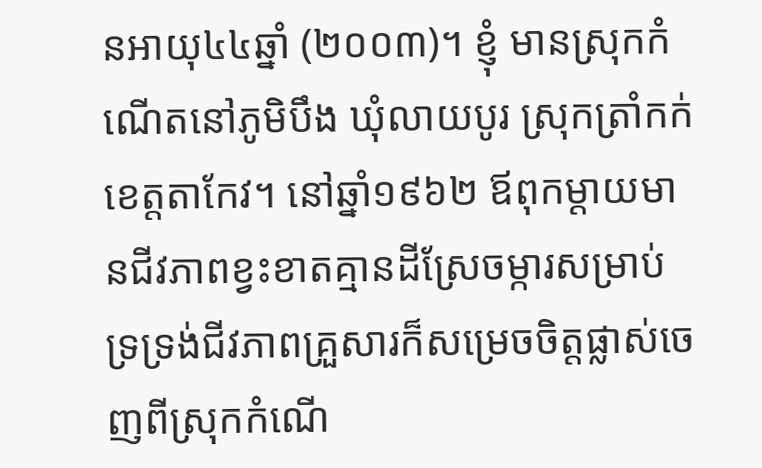នអាយុ៤៤ឆ្នាំ (២០០៣)។ ខ្ញុំ មានស្រុកកំណើតនៅភូមិបឹង ឃុំលាយបូរ ស្រុកត្រាំកក់ ខេត្តតាកែវ។ នៅឆ្នាំ១៩៦២ ឪពុកម្តាយមានជីវភាពខ្វះខាតគ្មានដីស្រែចម្ការសម្រាប់ទ្រទ្រង់ជីវភាពគ្រួសារក៏សម្រេចចិត្តផ្លាស់ចេញពីស្រុកកំណើ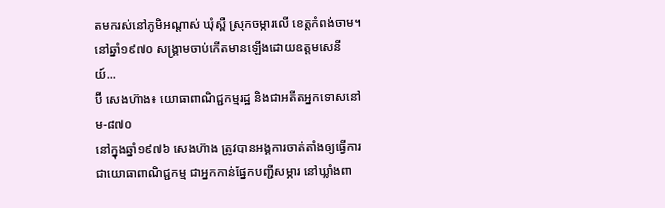តមករស់នៅភូមិអណ្តាស់ ឃុំស្ពឺ ស្រុកចម្ការលើ ខេត្តកំពង់ចាម។ នៅឆ្នាំ១៩៧០ សង្គ្រាមចាប់កើតមានឡើងដោយឧត្តមសេនីយ៍...
ប៊ី សេងហ៊ាង៖ យោធាពាណិជ្ជកម្មរដ្ឋ និងជាអតីតអ្នកទោសនៅ ម-៨៧០
នៅក្នុងឆ្នាំ១៩៧៦ សេងហ៊ាង ត្រូវបានអង្គការចាត់តាំងឲ្យធ្វើការជាយោធាពាណិជ្ជកម្ម ជាអ្នកកាន់ផ្នែកបញ្ជីសម្ភារ នៅឃ្លាំងពា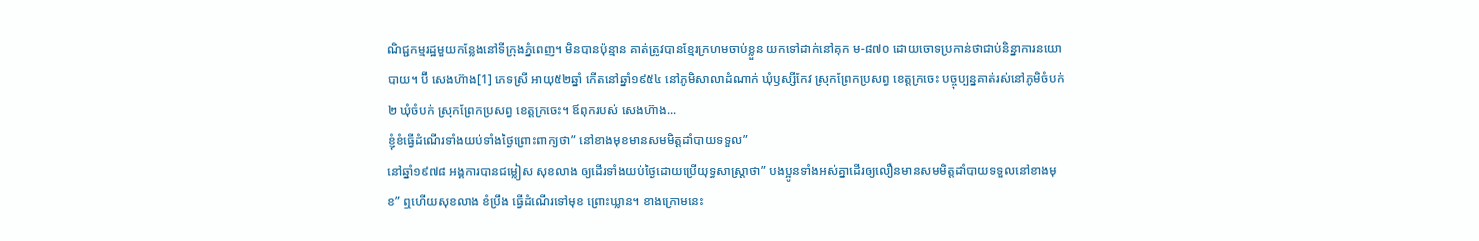ណិជ្ជកម្មរដ្ឋមួយកន្លែងនៅទីក្រុងភ្នំពេញ។ មិនបានប៉ុន្មាន គាត់ត្រូវបានខ្មែរក្រហមចាប់ខ្លួន យកទៅដាក់នៅគុក ម-៨៧០ ដោយចោទប្រកាន់ថាជាប់និន្នាការនយោបាយ។ ប៊ី សេងហ៊ាង[1] ភេទស្រី អាយុ៥២ឆ្នាំ កើតនៅឆ្នាំ១៩៥៤ នៅភូមិសាលាដំណាក់ ឃុំឫស្សីកែវ ស្រុកព្រែកប្រសព្វ ខេត្តក្រចេះ បច្ចុប្បន្នគាត់រស់នៅភូមិចំបក់២ ឃុំចំបក់ ស្រុកព្រែកប្រសព្វ ខេត្តក្រចេះ។ ឪពុករបស់ សេងហ៊ាង...
ខ្ញុំខំធ្វើដំណើរទាំងយប់ទាំងថ្ងៃព្រោះពាក្យថា” នៅខាងមុខមានសមមិត្តដាំបាយទទួល”
នៅឆ្នាំ១៩៧៨ អង្គការបានជម្លៀស សុខលាង ឲ្យដើរទាំងយប់ថ្ងៃដោយប្រើយុទ្ធសាស្រ្តាថា” បងប្អូនទាំងអស់គ្នាដើរឲ្យលឿនមានសមមិត្តដាំបាយទទួលនៅខាងមុខ” ឮហើយសុខលាង ខំប្រឹង ធ្វើដំណើរទៅមុខ ព្រោះឃ្លាន។ ខាងក្រោមនេះ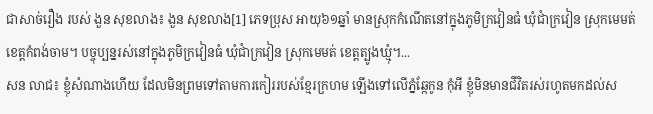ជាសាច់រឿង របស់ ងួន សុខលាង៖ ងួន សុខលាង[1] ភេទប្រុស អាយុ៦១ឆ្នាំ មានស្រុកកំណើតនៅក្នុងភូមិក្រវៀនធំ ឃុំជាំក្រវៀន ស្រុកមេមត់ ខេត្តកំពង់ចាម។ បច្ចុប្បន្នរស់នៅក្នុងភូមិក្រវៀនធំ ឃុំជាំក្រវៀន ស្រុកមេមត់ ខេត្តត្បូងឃ្មុំ។...
សន លាជ៖ ខ្ញុំសំណាងហើយ ដែលមិនព្រមទៅតាមការកៀររបស់ខ្មែរក្រហម ឡើងទៅលើភ្នំឆ្កែកូន កុំអី ខ្ញុំមិនមានជីវិតរស់រហូតមកដល់ស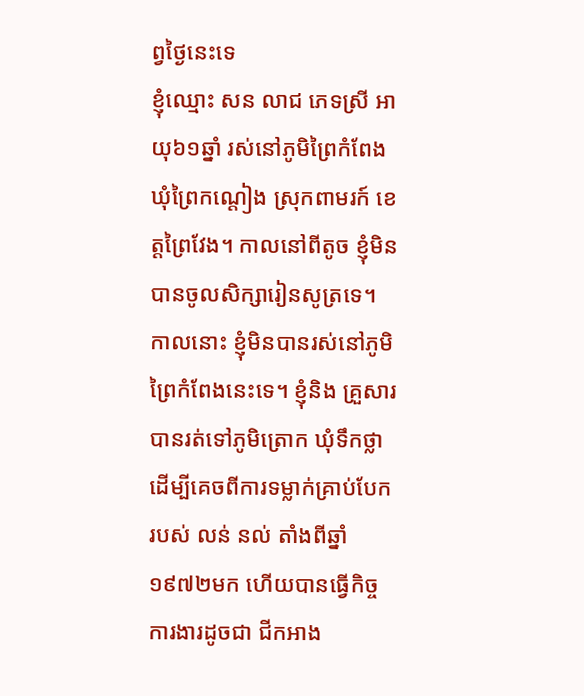ព្វថ្ងៃនេះទេ
ខ្ញុំឈ្មោះ សន លាជ ភេទស្រី អាយុ៦១ឆ្នាំ រស់នៅភូមិព្រៃកំពែង ឃុំព្រៃកណ្តៀង ស្រុកពាមរក៍ ខេត្តព្រៃវែង។ កាលនៅពីតូច ខ្ញុំមិនបានចូលសិក្សារៀនសូត្រទេ។ កាលនោះ ខ្ញុំមិនបានរស់នៅភូមិព្រៃកំពែងនេះទេ។ ខ្ញុំនិង គ្រួសារ បានរត់ទៅភូមិត្រោក ឃុំទឹកថ្លា ដើម្បីគេចពីការទម្លាក់គ្រាប់បែករបស់ លន់ នល់ តាំងពីឆ្នាំ១៩៧២មក ហើយបានធ្វើកិច្ចការងារដូចជា ជីកអាង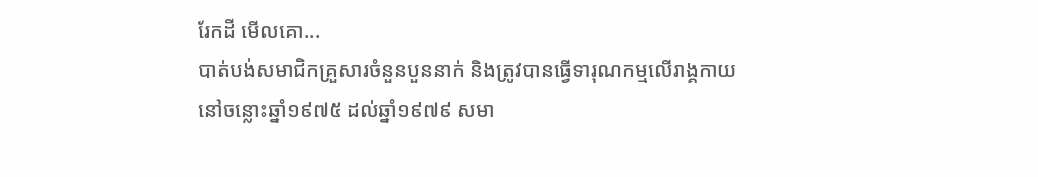រែកដី មើលគោ...
បាត់បង់សមាជិកគ្រួសារចំនួនបួននាក់ និងត្រូវបានធ្វើទារុណកម្មលើរាង្គកាយ
នៅចន្លោះឆ្នាំ១៩៧៥ ដល់ឆ្នាំ១៩៧៩ សមា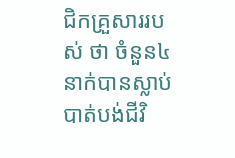ជិកគ្រួសាររបស់ ថា ចំនួន៤នាក់បានស្លាប់បាត់បង់ជីវិ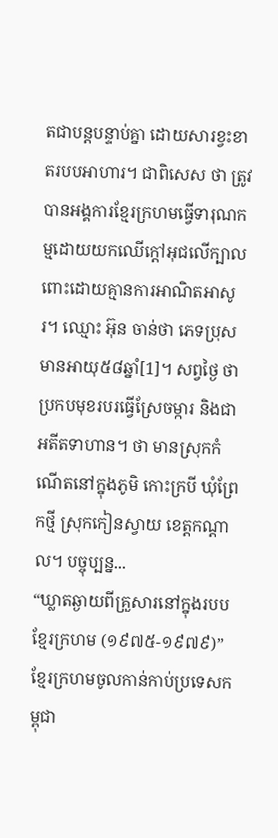តជាបន្តបន្ទាប់គ្នា ដោយសារខ្វះខាតរបបអាហារ។ ជាពិសេស ថា ត្រូវបានអង្គការខ្មែរក្រហមធ្វើទារុណកម្មដោយយកឈើក្ដៅអុជលើក្បាលពោះដោយគ្មានការអាណិតអាសូរ។ ឈ្មោះ អ៊ុន ចាន់ថា ភេទប្រុស មានអាយុ៥៨ឆ្នាំ[1]។ សព្វថ្ងៃ ថា ប្រកបមុខរបរធ្វើស្រែចម្ការ និងជាអតីតទាហាន។ ថា មានស្រុកកំណើតនៅក្នុងភូមិ កោះក្របី ឃុំព្រែកថ្មី ស្រុកកៀនស្វាយ ខេត្តកណ្ដាល។ បច្ចុប្បន្ន...
“ឃ្លាតឆ្ងាយពីគ្រួសារនៅក្នុងរបបខ្មែរក្រហម (១៩៧៥-១៩៧៩)”
ខ្មែរក្រហមចូលកាន់កាប់ប្រទេសកម្ពុជា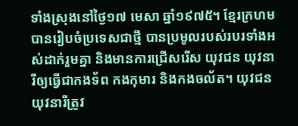ទាំងស្រុងនៅថ្ងៃ១៧ មេសា ឆ្នាំ១៩៧៥។ ខ្មែរក្រហមបានរៀបចំប្រទេសជាថ្មី បានប្រមូលរបស់របរទាំងអស់ដាក់រួមគ្នា និងមានការជ្រើសរើស យុវជន យុវនារីឲ្យធ្វើជាកងទ័ព កងកុមារ និងកងចល័ត។ យុវជន យុវនារីត្រូវ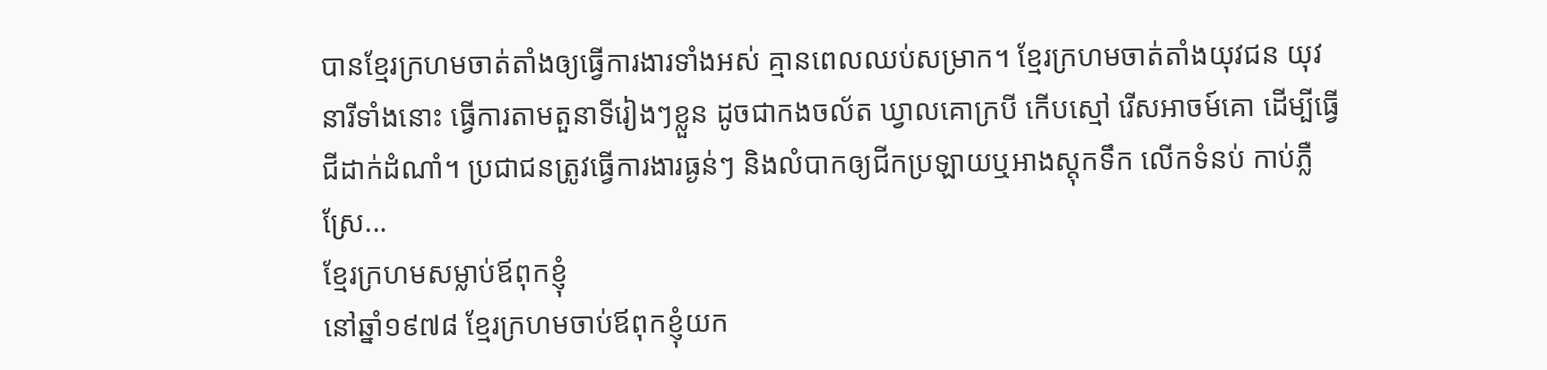បានខ្មែរក្រហមចាត់តាំងឲ្យធ្វើការងារទាំងអស់ គ្មានពេលឈប់សម្រាក។ ខ្មែរក្រហមចាត់តាំងយុវជន យុវនារីទាំងនោះ ធ្វើការតាមតួនាទីរៀងៗខ្លួន ដូចជាកងចល័ត ឃ្វាលគោក្របី កើបស្មៅ រើសអាចម៍គោ ដើម្បីធ្វើជីដាក់ដំណាំ។ ប្រជាជនត្រូវធ្វើការងារធ្ងន់ៗ និងលំបាកឲ្យជីកប្រឡាយឬអាងស្តុកទឹក លើកទំនប់ កាប់ភ្លឺស្រែ...
ខ្មែរក្រហមសម្លាប់ឪពុកខ្ញុំ
នៅឆ្នាំ១៩៧៨ ខ្មែរក្រហមចាប់ឪពុកខ្ញុំយក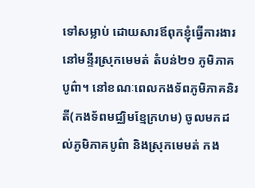ទៅសម្លាប់ ដោយសារឪពុកខ្ញុំធ្វើការងារនៅមន្ទីរស្រុកមេមត់ តំបន់២១ ភូមិភាគបូព៌ា។ នៅខណៈពេលកងទ័ពភូមិភាគនិរតី(កងទ័ពមជ្ឈិមខ្មែក្រហម) ចូលមកដល់ភូមិភាគបូព៌ា និងស្រុកមេមត់ កង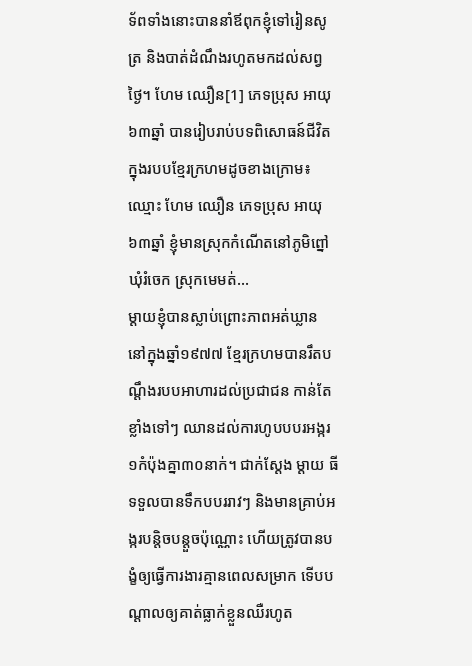ទ័ពទាំងនោះបាននាំឪពុកខ្ញុំទៅរៀនសូត្រ និងបាត់ដំណឹងរហូតមកដល់សព្វថ្ងៃ។ ហែម ឈឿន[1] ភេទប្រុស អាយុ ៦៣ឆ្នាំ បានរៀបរាប់បទពិសោធន៍ជីវិតក្នុងរបបខ្មែរក្រហមដូចខាងក្រោម៖ ឈ្មោះ ហែម ឈឿន ភេទប្រុស អាយុ ៦៣ឆ្នាំ ខ្ញុំមានស្រុកកំណើតនៅភូមិព្នៅ ឃុំរំចេក ស្រុកមេមត់...
ម្ដាយខ្ញុំបានស្លាប់ព្រោះភាពអត់ឃ្លាន
នៅក្នុងឆ្នាំ១៩៧៧ ខ្មែរក្រហមបានរឹតបណ្តឹងរបបអាហារដល់ប្រជាជន កាន់តែខ្លាំងទៅៗ ឈានដល់ការហូបបបរអង្ករ១កំប៉ុងគ្នា៣០នាក់។ ជាក់ស្ដែង ម្ដាយ ធី ទទួលបានទឹកបបររាវៗ និងមានគ្រាប់អង្ករបន្តិចបន្តួចប៉ុណ្ណោះ ហើយត្រូវបានបង្ខំឲ្យធ្វើការងារគ្មានពេលសម្រាក ទើបបណ្ដាលឲ្យគាត់ធ្លាក់ខ្លួនឈឺរហូត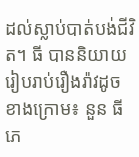ដល់ស្លាប់បាត់បង់ជីវិត។ ធី បាននិយាយរៀបរាប់រឿងរ៉ាវដូចខាងក្រោម៖ នួន ធី ភេ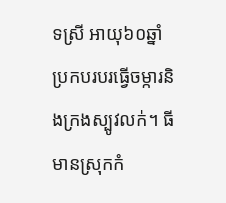ទស្រី អាយុ៦០ឆ្នាំ ប្រកបរបរធ្វើចម្ការនិងក្រងស្បូវលក់។ ធី មានស្រុកកំ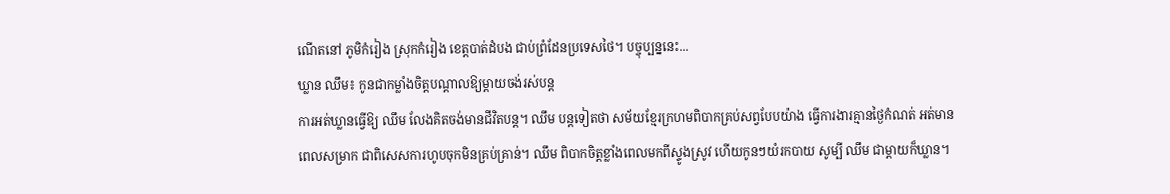ណើតនៅ ភូមិកំរៀង ស្រុកកំរៀង ខេត្តបាត់ដំបង ជាប់ព្រំដែនប្រទេសថៃ។ បច្ចុប្បន្ននេះ...
ឃ្លាន ឈឹម៖ កូនជាកម្លាំងចិត្តបណ្តាលឱ្យម្តាយចង់រស់បន្ត
ការអត់ឃ្លានធ្វើឱ្យ ឈឹម លែងគិតចង់មានជីវិតបន្ត។ ឈឹម បន្តទៀតថា សម័យខ្មែរក្រហមពិបាកគ្រប់សព្វបែបយ៉ាង ធ្វើការងារគ្មានថ្ងៃកំណត់ អត់មានពេលសម្រាក ជាពិសេសការហូបចុកមិនគ្រប់គ្រាន់។ ឈឹម ពិបាកចិត្តខ្លាំងពេលមកពីស្ទូងស្រូវ ហើយកូនៗយំរកបាយ សូម្បី ឈឹម ជាម្តាយក៏ឃ្លាន។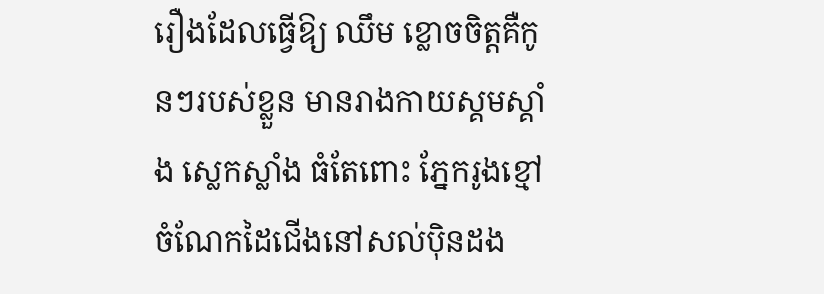រឿងដែលធ្វើឱ្យ ឈឹម ខ្លោចចិត្តគឺកូនៗរបស់ខ្លួន មានរាងកាយស្គមស្គាំង ស្លេកស្លាំង ធំតែពោះ ភ្នែករូងខ្មៅ ចំណែកដៃជើងនៅសល់ប៉ិនដង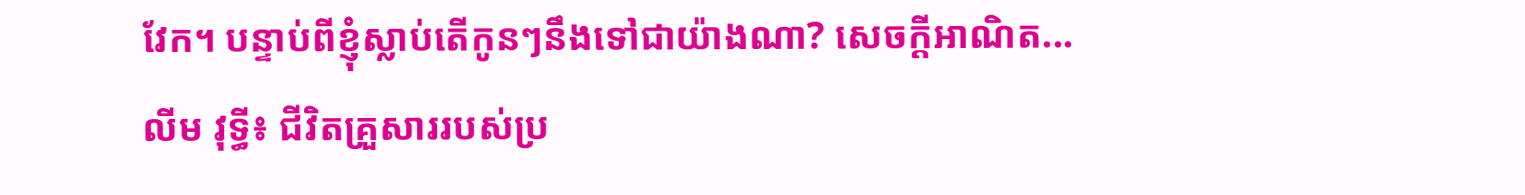វែក។ បន្ទាប់ពីខ្ញុំស្លាប់តើកូនៗនឹងទៅជាយ៉ាងណា? សេចក្តីអាណិត...
លីម វុទ្ធី៖ ជីវិតគ្រួសាររបស់ប្រ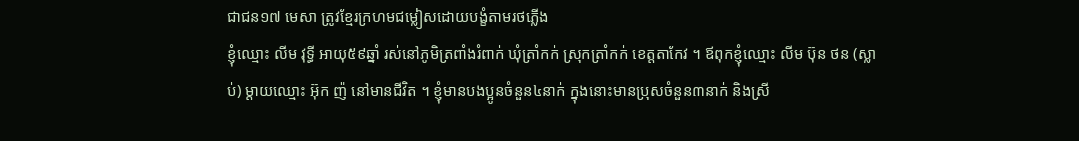ជាជន១៧ មេសា ត្រូវខ្មែរក្រហមជម្លៀសដោយបង្ខំតាមរថភ្លើង
ខ្ញុំឈ្មោះ លីម វុទ្ធី អាយុ៥៩ឆ្នាំ រស់នៅភូមិត្រពាំងរំពាក់ ឃុំត្រាំកក់ ស្រុកត្រាំកក់ ខេត្តតាកែវ ។ ឪពុកខ្ញុំឈ្មោះ លីម ប៊ុន ថន (ស្លាប់) ម្ដាយឈ្មោះ អ៊ុក ញ៉ នៅមានជីវិត ។ ខ្ញុំមានបងប្អូនចំនួន៤នាក់ ក្នុងនោះមានប្រុសចំនួន៣នាក់ និងស្រី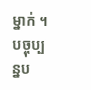ម្នាក់ ។ បច្ចុប្បន្នប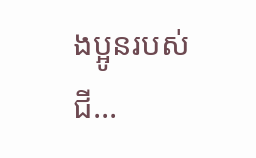ងប្អូនរបស់ ជី...